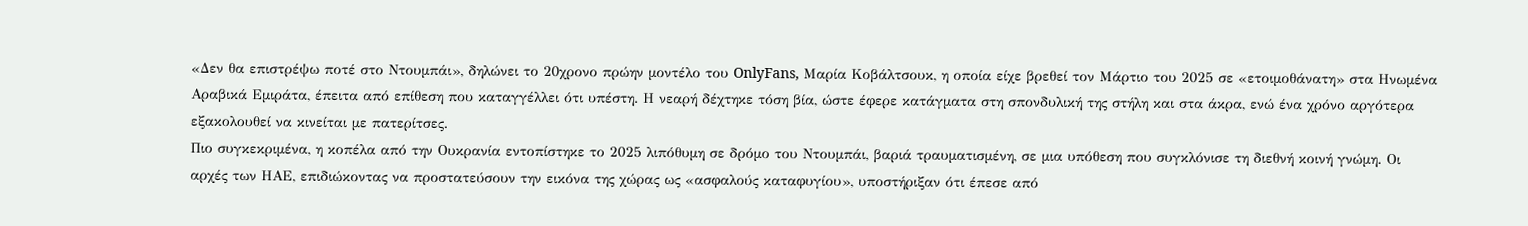«Δεν θα επιστρέψω ποτέ στο Ντουμπάι», δηλώνει το 20χρονο πρώην μοντέλο του OnlyFans, Μαρία Κοβάλτσουκ, η οποία είχε βρεθεί τον Μάρτιο του 2025 σε «ετοιμοθάνατη» στα Ηνωμένα Αραβικά Εμιράτα, έπειτα από επίθεση που καταγγέλλει ότι υπέστη. Η νεαρή δέχτηκε τόση βία, ώστε έφερε κατάγματα στη σπονδυλική της στήλη και στα άκρα, ενώ ένα χρόνο αργότερα εξακολουθεί να κινείται με πατερίτσες.
Πιο συγκεκριμένα, η κοπέλα από την Ουκρανία εντοπίστηκε το 2025 λιπόθυμη σε δρόμο του Ντουμπάι, βαριά τραυματισμένη, σε μια υπόθεση που συγκλόνισε τη διεθνή κοινή γνώμη. Οι αρχές των ΗΑΕ, επιδιώκοντας να προστατεύσουν την εικόνα της χώρας ως «ασφαλούς καταφυγίου», υποστήριξαν ότι έπεσε από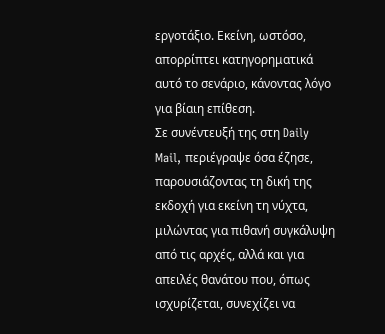εργοτάξιο. Εκείνη, ωστόσο, απορρίπτει κατηγορηματικά αυτό το σενάριο, κάνοντας λόγο για βίαιη επίθεση.
Σε συνέντευξή της στη Daily Mail, περιέγραψε όσα έζησε, παρουσιάζοντας τη δική της εκδοχή για εκείνη τη νύχτα, μιλώντας για πιθανή συγκάλυψη από τις αρχές, αλλά και για απειλές θανάτου που, όπως ισχυρίζεται, συνεχίζει να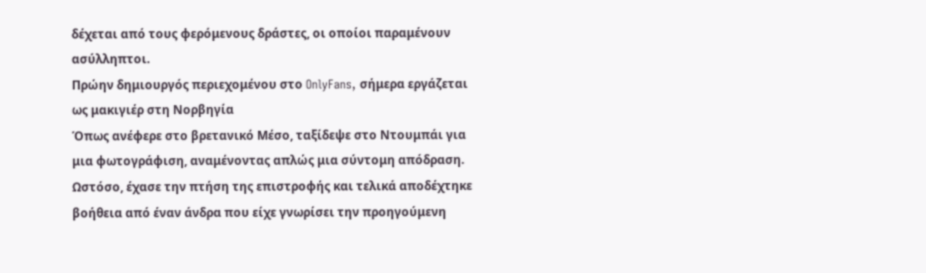δέχεται από τους φερόμενους δράστες, οι οποίοι παραμένουν ασύλληπτοι.
Πρώην δημιουργός περιεχομένου στο OnlyFans, σήμερα εργάζεται ως μακιγιέρ στη Νορβηγία
Όπως ανέφερε στο βρετανικό Μέσο, ταξίδεψε στο Ντουμπάι για μια φωτογράφιση, αναμένοντας απλώς μια σύντομη απόδραση. Ωστόσο, έχασε την πτήση της επιστροφής και τελικά αποδέχτηκε βοήθεια από έναν άνδρα που είχε γνωρίσει την προηγούμενη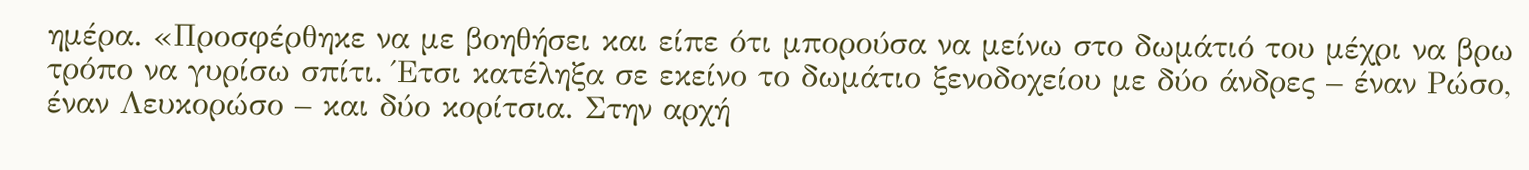ημέρα. «Προσφέρθηκε να με βοηθήσει και είπε ότι μπορούσα να μείνω στο δωμάτιό του μέχρι να βρω τρόπο να γυρίσω σπίτι. Έτσι κατέληξα σε εκείνο το δωμάτιο ξενοδοχείου με δύο άνδρες – έναν Ρώσο, έναν Λευκορώσο – και δύο κορίτσια. Στην αρχή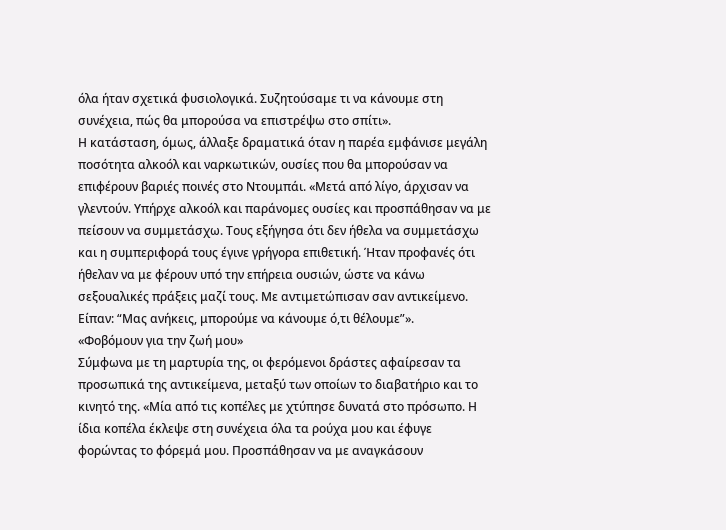όλα ήταν σχετικά φυσιολογικά. Συζητούσαμε τι να κάνουμε στη συνέχεια, πώς θα μπορούσα να επιστρέψω στο σπίτι».
Η κατάσταση, όμως, άλλαξε δραματικά όταν η παρέα εμφάνισε μεγάλη ποσότητα αλκοόλ και ναρκωτικών, ουσίες που θα μπορούσαν να επιφέρουν βαριές ποινές στο Ντουμπάι. «Μετά από λίγο, άρχισαν να γλεντούν. Υπήρχε αλκοόλ και παράνομες ουσίες και προσπάθησαν να με πείσουν να συμμετάσχω. Τους εξήγησα ότι δεν ήθελα να συμμετάσχω και η συμπεριφορά τους έγινε γρήγορα επιθετική. Ήταν προφανές ότι ήθελαν να με φέρουν υπό την επήρεια ουσιών, ώστε να κάνω σεξουαλικές πράξεις μαζί τους. Με αντιμετώπισαν σαν αντικείμενο. Είπαν: “Μας ανήκεις, μπορούμε να κάνουμε ό,τι θέλουμε”».
«Φοβόμουν για την ζωή μου»
Σύμφωνα με τη μαρτυρία της, οι φερόμενοι δράστες αφαίρεσαν τα προσωπικά της αντικείμενα, μεταξύ των οποίων το διαβατήριο και το κινητό της. «Μία από τις κοπέλες με χτύπησε δυνατά στο πρόσωπο. Η ίδια κοπέλα έκλεψε στη συνέχεια όλα τα ρούχα μου και έφυγε φορώντας το φόρεμά μου. Προσπάθησαν να με αναγκάσουν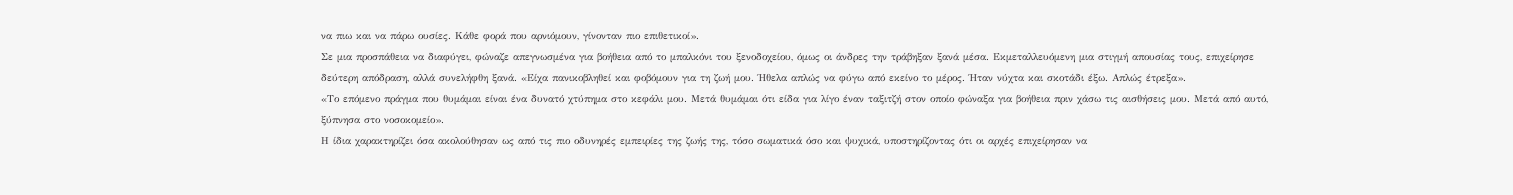να πιω και να πάρω ουσίες. Κάθε φορά που αρνιόμουν, γίνονταν πιο επιθετικοί».
Σε μια προσπάθεια να διαφύγει, φώναζε απεγνωσμένα για βοήθεια από το μπαλκόνι του ξενοδοχείου, όμως οι άνδρες την τράβηξαν ξανά μέσα. Εκμεταλλευόμενη μια στιγμή απουσίας τους, επιχείρησε δεύτερη απόδραση, αλλά συνελήφθη ξανά. «Είχα πανικοβληθεί και φοβόμουν για τη ζωή μου. Ήθελα απλώς να φύγω από εκείνο το μέρος. Ήταν νύχτα και σκοτάδι έξω. Απλώς έτρεξα».
«Το επόμενο πράγμα που θυμάμαι είναι ένα δυνατό χτύπημα στο κεφάλι μου. Μετά θυμάμαι ότι είδα για λίγο έναν ταξιτζή στον οποίο φώναξα για βοήθεια πριν χάσω τις αισθήσεις μου. Μετά από αυτό, ξύπνησα στο νοσοκομείο».
Η ίδια χαρακτηρίζει όσα ακολούθησαν ως από τις πιο οδυνηρές εμπειρίες της ζωής της, τόσο σωματικά όσο και ψυχικά, υποστηρίζοντας ότι οι αρχές επιχείρησαν να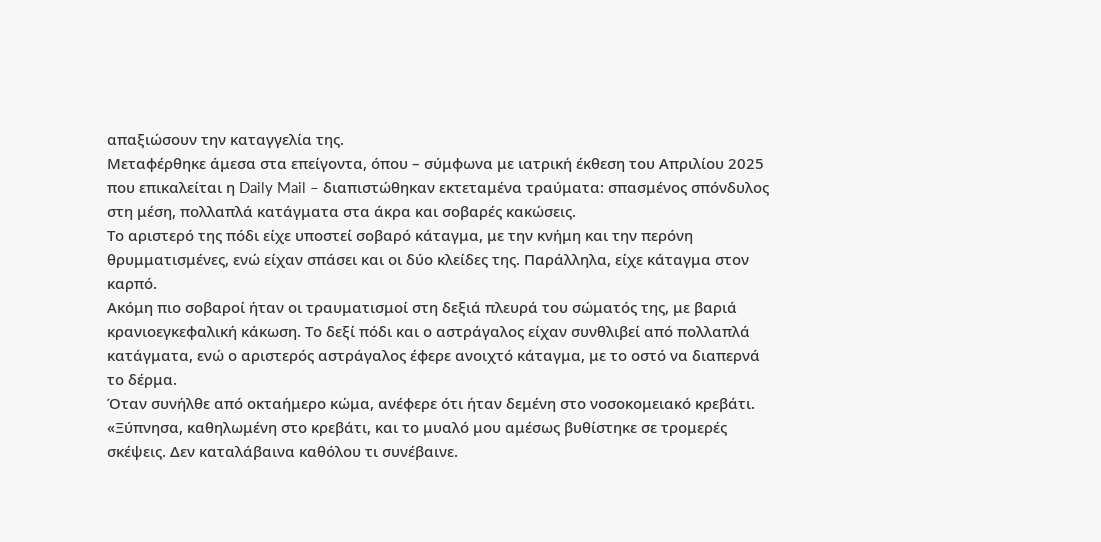απαξιώσουν την καταγγελία της.
Μεταφέρθηκε άμεσα στα επείγοντα, όπου – σύμφωνα με ιατρική έκθεση του Απριλίου 2025 που επικαλείται η Daily Mail – διαπιστώθηκαν εκτεταμένα τραύματα: σπασμένος σπόνδυλος στη μέση, πολλαπλά κατάγματα στα άκρα και σοβαρές κακώσεις.
Το αριστερό της πόδι είχε υποστεί σοβαρό κάταγμα, με την κνήμη και την περόνη θρυμματισμένες, ενώ είχαν σπάσει και οι δύο κλείδες της. Παράλληλα, είχε κάταγμα στον καρπό.
Ακόμη πιο σοβαροί ήταν οι τραυματισμοί στη δεξιά πλευρά του σώματός της, με βαριά κρανιοεγκεφαλική κάκωση. Το δεξί πόδι και ο αστράγαλος είχαν συνθλιβεί από πολλαπλά κατάγματα, ενώ ο αριστερός αστράγαλος έφερε ανοιχτό κάταγμα, με το οστό να διαπερνά το δέρμα.
Όταν συνήλθε από οκταήμερο κώμα, ανέφερε ότι ήταν δεμένη στο νοσοκομειακό κρεβάτι. «Ξύπνησα, καθηλωμένη στο κρεβάτι, και το μυαλό μου αμέσως βυθίστηκε σε τρομερές σκέψεις. Δεν καταλάβαινα καθόλου τι συνέβαινε.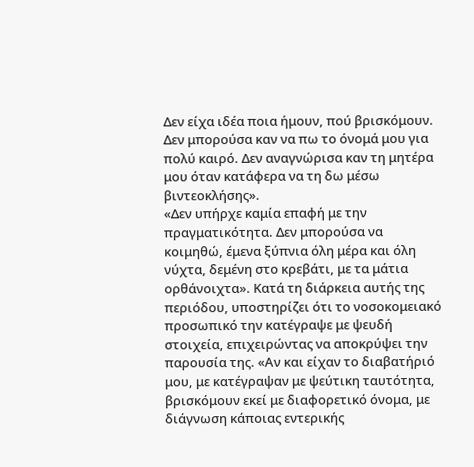Δεν είχα ιδέα ποια ήμουν, πού βρισκόμουν. Δεν μπορούσα καν να πω το όνομά μου για πολύ καιρό. Δεν αναγνώρισα καν τη μητέρα μου όταν κατάφερα να τη δω μέσω βιντεοκλήσης».
«Δεν υπήρχε καμία επαφή με την πραγματικότητα. Δεν μπορούσα να κοιμηθώ, έμενα ξύπνια όλη μέρα και όλη νύχτα, δεμένη στο κρεβάτι, με τα μάτια ορθάνοιχτα». Κατά τη διάρκεια αυτής της περιόδου, υποστηρίζει ότι το νοσοκομειακό προσωπικό την κατέγραψε με ψευδή στοιχεία, επιχειρώντας να αποκρύψει την παρουσία της. «Αν και είχαν το διαβατήριό μου, με κατέγραψαν με ψεύτικη ταυτότητα, βρισκόμουν εκεί με διαφορετικό όνομα, με διάγνωση κάποιας εντερικής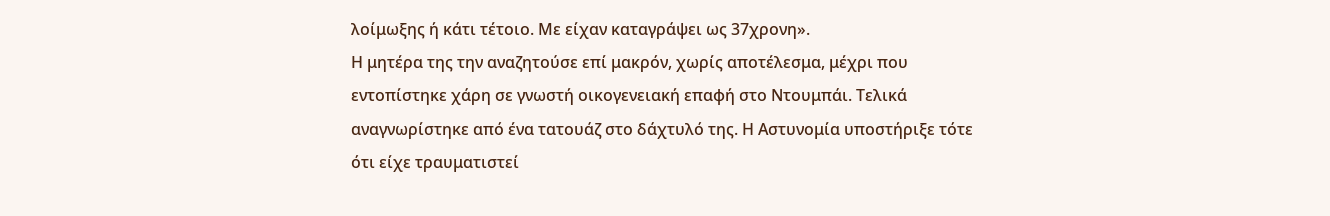λοίμωξης ή κάτι τέτοιο. Με είχαν καταγράψει ως 37χρονη».
Η μητέρα της την αναζητούσε επί μακρόν, χωρίς αποτέλεσμα, μέχρι που εντοπίστηκε χάρη σε γνωστή οικογενειακή επαφή στο Ντουμπάι. Τελικά αναγνωρίστηκε από ένα τατουάζ στο δάχτυλό της. Η Αστυνομία υποστήριξε τότε ότι είχε τραυματιστεί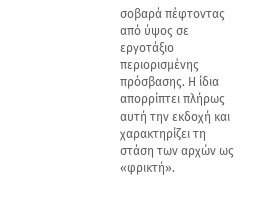σοβαρά πέφτοντας από ύψος σε εργοτάξιο περιορισμένης πρόσβασης. Η ίδια απορρίπτει πλήρως αυτή την εκδοχή και χαρακτηρίζει τη στάση των αρχών ως «φρικτή».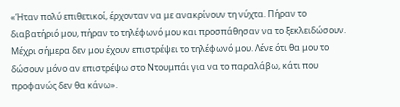«Ήταν πολύ επιθετικοί, έρχονταν να με ανακρίνουν τη νύχτα. Πήραν το διαβατήριό μου, πήραν το τηλέφωνό μου και προσπάθησαν να το ξεκλειδώσουν. Μέχρι σήμερα δεν μου έχουν επιστρέψει το τηλέφωνό μου. Λένε ότι θα μου το δώσουν μόνο αν επιστρέψω στο Ντουμπάι για να το παραλάβω, κάτι που προφανώς δεν θα κάνω».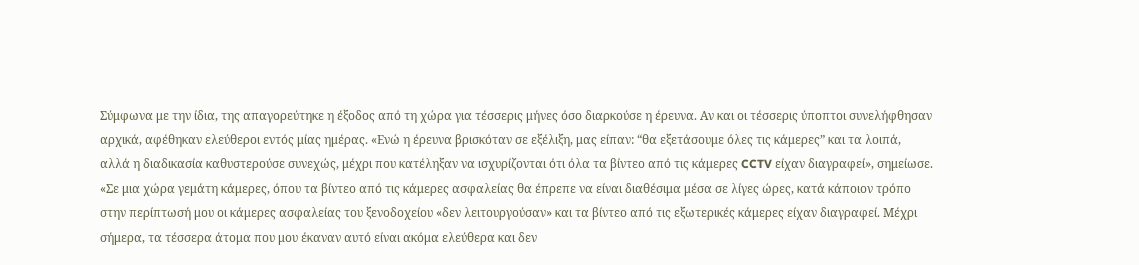Σύμφωνα με την ίδια, της απαγορεύτηκε η έξοδος από τη χώρα για τέσσερις μήνες όσο διαρκούσε η έρευνα. Αν και οι τέσσερις ύποπτοι συνελήφθησαν αρχικά, αφέθηκαν ελεύθεροι εντός μίας ημέρας. «Ενώ η έρευνα βρισκόταν σε εξέλιξη, μας είπαν: “θα εξετάσουμε όλες τις κάμερες” και τα λοιπά, αλλά η διαδικασία καθυστερούσε συνεχώς, μέχρι που κατέληξαν να ισχυρίζονται ότι όλα τα βίντεο από τις κάμερες CCTV είχαν διαγραφεί», σημείωσε.
«Σε μια χώρα γεμάτη κάμερες, όπου τα βίντεο από τις κάμερες ασφαλείας θα έπρεπε να είναι διαθέσιμα μέσα σε λίγες ώρες, κατά κάποιον τρόπο στην περίπτωσή μου οι κάμερες ασφαλείας του ξενοδοχείου «δεν λειτουργούσαν» και τα βίντεο από τις εξωτερικές κάμερες είχαν διαγραφεί. Μέχρι σήμερα, τα τέσσερα άτομα που μου έκαναν αυτό είναι ακόμα ελεύθερα και δεν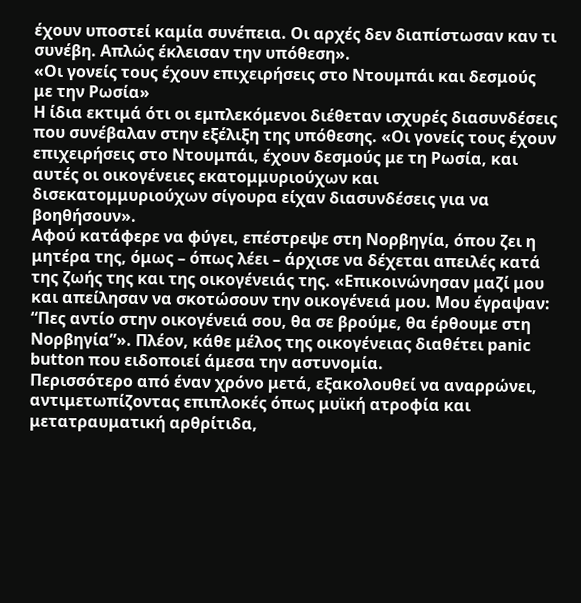έχουν υποστεί καμία συνέπεια. Οι αρχές δεν διαπίστωσαν καν τι συνέβη. Απλώς έκλεισαν την υπόθεση».
«Οι γονείς τους έχουν επιχειρήσεις στο Ντουμπάι και δεσμούς με την Ρωσία»
Η ίδια εκτιμά ότι οι εμπλεκόμενοι διέθεταν ισχυρές διασυνδέσεις που συνέβαλαν στην εξέλιξη της υπόθεσης. «Οι γονείς τους έχουν επιχειρήσεις στο Ντουμπάι, έχουν δεσμούς με τη Ρωσία, και αυτές οι οικογένειες εκατομμυριούχων και δισεκατομμυριούχων σίγουρα είχαν διασυνδέσεις για να βοηθήσουν».
Αφού κατάφερε να φύγει, επέστρεψε στη Νορβηγία, όπου ζει η μητέρα της, όμως – όπως λέει – άρχισε να δέχεται απειλές κατά της ζωής της και της οικογένειάς της. «Επικοινώνησαν μαζί μου και απείλησαν να σκοτώσουν την οικογένειά μου. Μου έγραψαν: “Πες αντίο στην οικογένειά σου, θα σε βρούμε, θα έρθουμε στη Νορβηγία”». Πλέον, κάθε μέλος της οικογένειας διαθέτει panic button που ειδοποιεί άμεσα την αστυνομία.
Περισσότερο από έναν χρόνο μετά, εξακολουθεί να αναρρώνει, αντιμετωπίζοντας επιπλοκές όπως μυϊκή ατροφία και μετατραυματική αρθρίτιδα,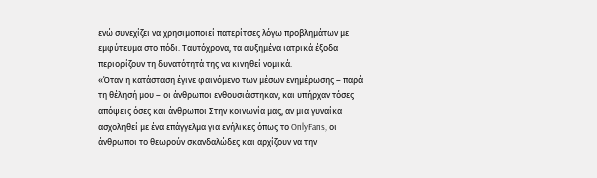ενώ συνεχίζει να χρησιμοποιεί πατερίτσες λόγω προβλημάτων με εμφύτευμα στο πόδι. Ταυτόχρονα, τα αυξημένα ιατρικά έξοδα περιορίζουν τη δυνατότητά της να κινηθεί νομικά.
«Όταν η κατάσταση έγινε φαινόμενο των μέσων ενημέρωσης – παρά τη θέλησή μου – οι άνθρωποι ενθουσιάστηκαν, και υπήρχαν τόσες απόψεις όσες και άνθρωποι Στην κοινωνία μας, αν μια γυναίκα ασχοληθεί με ένα επάγγελμα για ενήλικες όπως το OnlyFans, οι άνθρωποι το θεωρούν σκανδαλώδες και αρχίζουν να την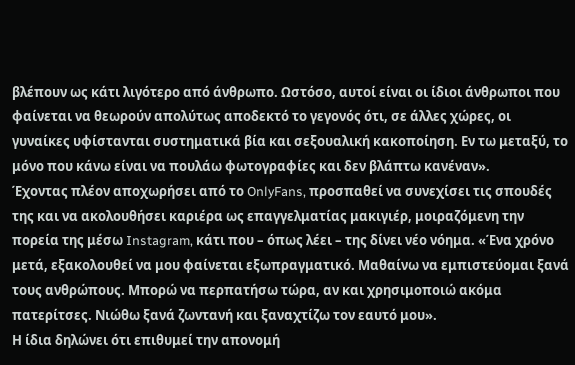βλέπουν ως κάτι λιγότερο από άνθρωπο. Ωστόσο, αυτοί είναι οι ίδιοι άνθρωποι που φαίνεται να θεωρούν απολύτως αποδεκτό το γεγονός ότι, σε άλλες χώρες, οι γυναίκες υφίστανται συστηματικά βία και σεξουαλική κακοποίηση. Εν τω μεταξύ, το μόνο που κάνω είναι να πουλάω φωτογραφίες και δεν βλάπτω κανέναν».
Έχοντας πλέον αποχωρήσει από το OnlyFans, προσπαθεί να συνεχίσει τις σπουδές της και να ακολουθήσει καριέρα ως επαγγελματίας μακιγιέρ, μοιραζόμενη την πορεία της μέσω Instagram, κάτι που – όπως λέει – της δίνει νέο νόημα. «Ένα χρόνο μετά, εξακολουθεί να μου φαίνεται εξωπραγματικό. Μαθαίνω να εμπιστεύομαι ξανά τους ανθρώπους. Μπορώ να περπατήσω τώρα, αν και χρησιμοποιώ ακόμα πατερίτσες. Νιώθω ξανά ζωντανή και ξαναχτίζω τον εαυτό μου».
Η ίδια δηλώνει ότι επιθυμεί την απονομή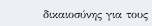δικαιοσύνης για τους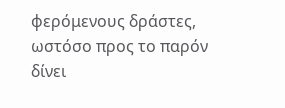φερόμενους δράστες, ωστόσο προς το παρόν δίνει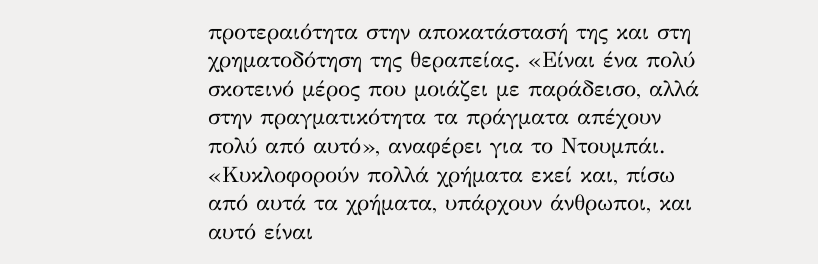προτεραιότητα στην αποκατάστασή της και στη χρηματοδότηση της θεραπείας. «Είναι ένα πολύ σκοτεινό μέρος που μοιάζει με παράδεισο, αλλά στην πραγματικότητα τα πράγματα απέχουν πολύ από αυτό», αναφέρει για το Ντουμπάι.
«Κυκλοφορούν πολλά χρήματα εκεί και, πίσω από αυτά τα χρήματα, υπάρχουν άνθρωποι, και αυτό είναι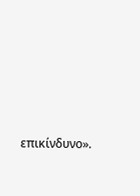επικίνδυνο».